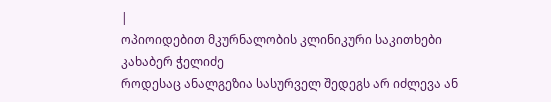|
ოპიოიდებით მკურნალობის კლინიკური საკითხები კახაბერ ჭელიძე
როდესაც ანალგეზია სასურველ შედეგს არ იძლევა ან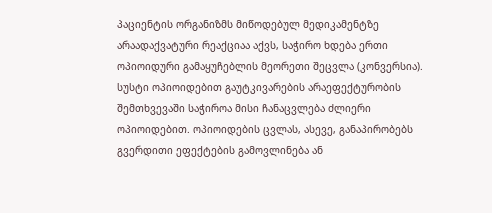პაციენტის ორგანიზმს მიწოდებულ მედიკამენტზე არაადაქვატური რეაქციაა აქვს, საჭირო ხდება ერთი ოპიოიდური გამაყუჩებლის მეორეთი შეცვლა (კონვერსია). სუსტი ოპიოიდებით გაუტკივარების არაეფექტურობის შემთხვევაში საჭიროა მისი ჩანაცვლება ძლიერი ოპიოიდებით. ოპიოიდების ცვლას, ასევე, განაპირობებს გვერდითი ეფექტების გამოვლინება ან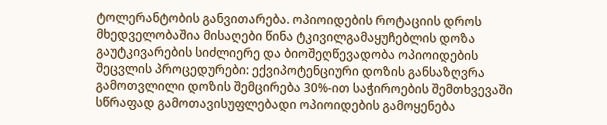ტოლერანტობის განვითარება. ოპიოიდების როტაციის დროს მხედველობაშია მისაღები წინა ტკივილგამაყუჩებლის დოზა გაუტკივარების სიძლიერე და ბიოშეღწევადობა ოპიოიდების შეცვლის პროცედურები: ექვიპოტენციური დოზის განსაზღვრა გამოთვლილი დოზის შემცირება 30%-ით საჭიროების შემთხვევაში სწრაფად გამოთავისუფლებადი ოპიოიდების გამოყენება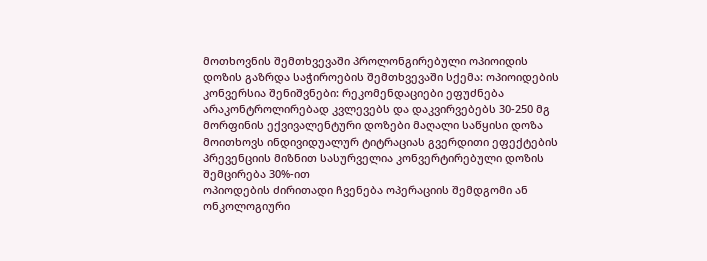მოთხოვნის შემთხვევაში პროლონგირებული ოპიოიდის დოზის გაზრდა საჭიროების შემთხვევაში სქემა: ოპიოიდების კონვერსია შენიშვნები: რეკომენდაციები ეფუძნება არაკონტროლირებად კვლევებს და დაკვირვებებს 30-250 მგ მორფინის ექვივალენტური დოზები მაღალი საწყისი დოზა მოითხოვს ინდივიდუალურ ტიტრაციას გვერდითი ეფექტების პრევენციის მიზნით სასურველია კონვერტირებული დოზის შემცირება 30%-ით
ოპიოდების ძირითადი ჩვენება ოპერაციის შემდგომი ან ონკოლოგიური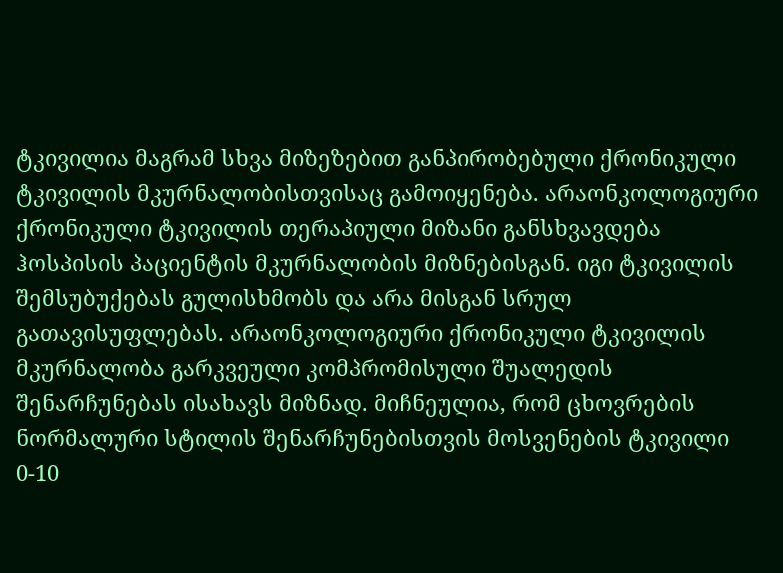ტკივილია მაგრამ სხვა მიზეზებით განპირობებული ქრონიკული ტკივილის მკურნალობისთვისაც გამოიყენება. არაონკოლოგიური ქრონიკული ტკივილის თერაპიული მიზანი განსხვავდება ჰოსპისის პაციენტის მკურნალობის მიზნებისგან. იგი ტკივილის შემსუბუქებას გულისხმობს და არა მისგან სრულ გათავისუფლებას. არაონკოლოგიური ქრონიკული ტკივილის მკურნალობა გარკვეული კომპრომისული შუალედის შენარჩუნებას ისახავს მიზნად. მიჩნეულია, რომ ცხოვრების ნორმალური სტილის შენარჩუნებისთვის მოსვენების ტკივილი 0-10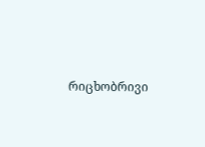რიცხობრივი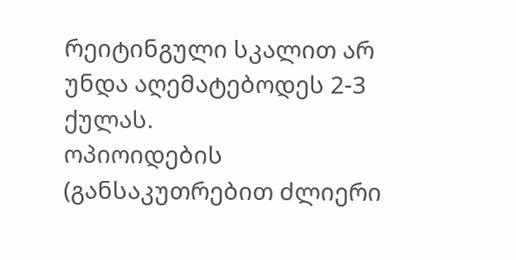რეიტინგული სკალით არ უნდა აღემატებოდეს 2-3 ქულას.
ოპიოიდების (განსაკუთრებით ძლიერი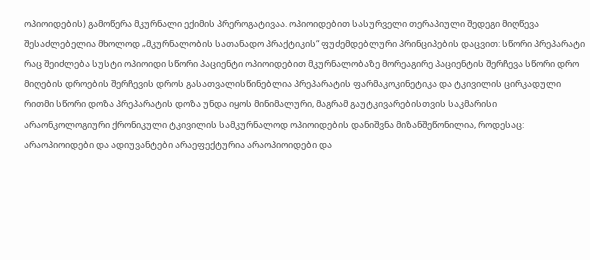ოპიოიდების) გამოწერა მკურნალი ექიმის პრეროგატივაა. ოპიოიდებით სასურველი თერაპიული შედეგი მიღწევა შესაძლებელია მხოლოდ „მკურნალობის სათანადო პრაქტიკის“ ფუძემდებლური პრინციპების დაცვით: სწორი პრეპარატი რაც შეიძლება სუსტი ოპიოიდი სწორი პაციენტი ოპიოიდებით მკურნალობაზე მორეაგირე პაციენტის შერჩევა სწორი დრო მიღების დროების შერჩევის დროს გასათვალისწინებლია პრეპარატის ფარმაკოკინეტიკა და ტკივილის ცირკადული რითმი სწორი დოზა პრეპარატის დოზა უნდა იყოს მინიმალური, მაგრამ გაუტკივარებისთვის საკმარისი
არაონკოლოგიური ქრონიკული ტკივილის სამკურნალოდ ოპიოიდების დანიშვნა მიზანშეწონილია, როდესაც: არაოპიოიდები და ადიუვანტები არაეფექტურია არაოპიოიდები და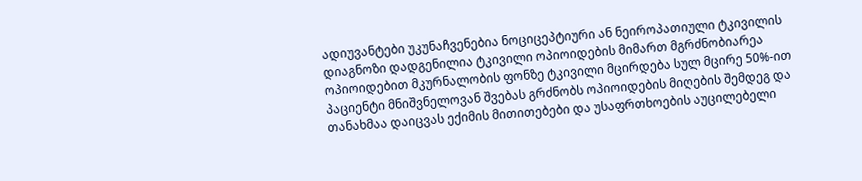ადიუვანტები უკუნაჩვენებია ნოციცეპტიური ან ნეიროპათიული ტკივილის დიაგნოზი დადგენილია ტკივილი ოპიოიდების მიმართ მგრძნობიარეა ოპიოიდებით მკურნალობის ფონზე ტკივილი მცირდება სულ მცირე 50%-ით პაციენტი მნიშვნელოვან შვებას გრძნობს ოპიოიდების მიღების შემდეგ და თანახმაა დაიცვას ექიმის მითითებები და უსაფრთხოების აუცილებელი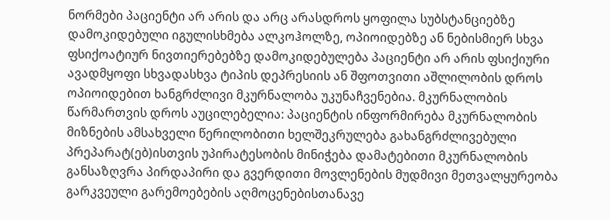ნორმები პაციენტი არ არის და არც არასდროს ყოფილა სუბსტანციებზე დამოკიდებული იგულისხმება ალკოჰოლზე, ოპიოიდებზე ან ნებისმიერ სხვა ფსიქოატიურ ნივთიერებებზე დამოკიდებულება პაციენტი არ არის ფსიქიური ავადმყოფი სხვადასხვა ტიპის დეპრესიის ან შფოთვითი აშლილობის დროს ოპიოიდებით ხანგრძლივი მკურნალობა უკუნაჩვენებია. მკურნალობის წარმართვის დროს აუცილებელია: პაციენტის ინფორმირება მკურნალობის მიზნების ამსახველი წერილობითი ხელშეკრულება გახანგრძლივებული პრეპარატ(ებ)ისთვის უპირატესობის მინიჭება დამატებითი მკურნალობის განსაზღვრა პირდაპირი და გვერდითი მოვლენების მუდმივი მეთვალყურეობა გარკვეული გარემოებების აღმოცენებისთანავე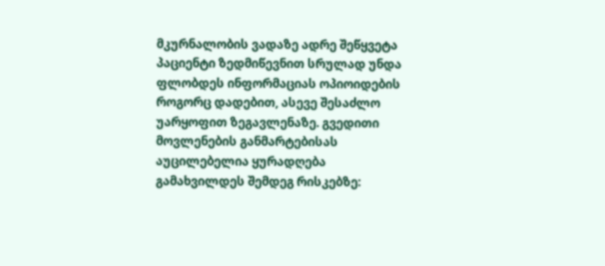მკურნალობის ვადაზე ადრე შეწყვეტა
პაციენტი ზედმიწევნით სრულად უნდა ფლობდეს ინფორმაციას ოპიოიდების როგორც დადებით, ასევე შესაძლო უარყოფით ზეგავლენაზე. გვედითი მოვლენების განმარტებისას აუცილებელია ყურადღება გამახვილდეს შემდეგ რისკებზე: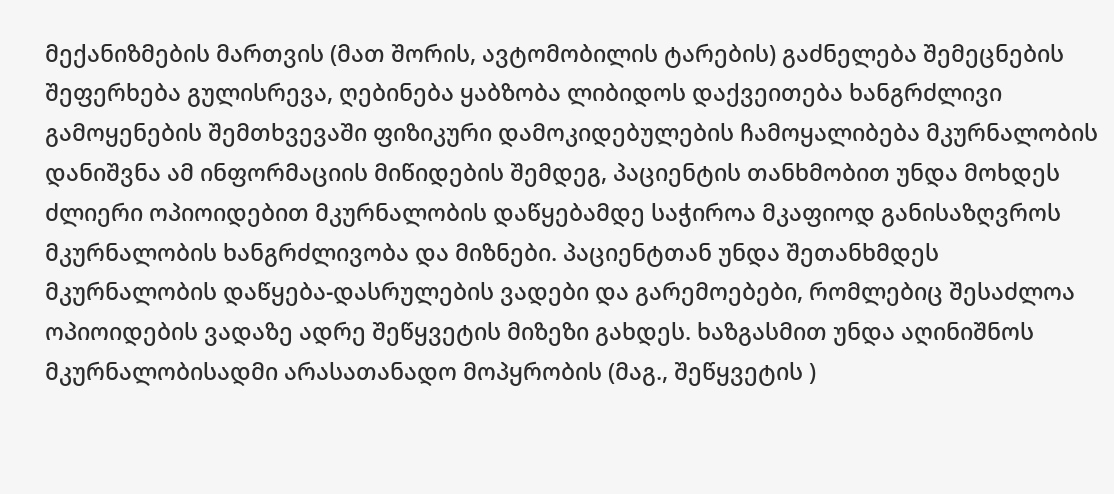მექანიზმების მართვის (მათ შორის, ავტომობილის ტარების) გაძნელება შემეცნების შეფერხება გულისრევა, ღებინება ყაბზობა ლიბიდოს დაქვეითება ხანგრძლივი გამოყენების შემთხვევაში ფიზიკური დამოკიდებულების ჩამოყალიბება მკურნალობის დანიშვნა ამ ინფორმაციის მიწიდების შემდეგ, პაციენტის თანხმობით უნდა მოხდეს
ძლიერი ოპიოიდებით მკურნალობის დაწყებამდე საჭიროა მკაფიოდ განისაზღვროს მკურნალობის ხანგრძლივობა და მიზნები. პაციენტთან უნდა შეთანხმდეს მკურნალობის დაწყება-დასრულების ვადები და გარემოებები, რომლებიც შესაძლოა ოპიოიდების ვადაზე ადრე შეწყვეტის მიზეზი გახდეს. ხაზგასმით უნდა აღინიშნოს მკურნალობისადმი არასათანადო მოპყრობის (მაგ., შეწყვეტის )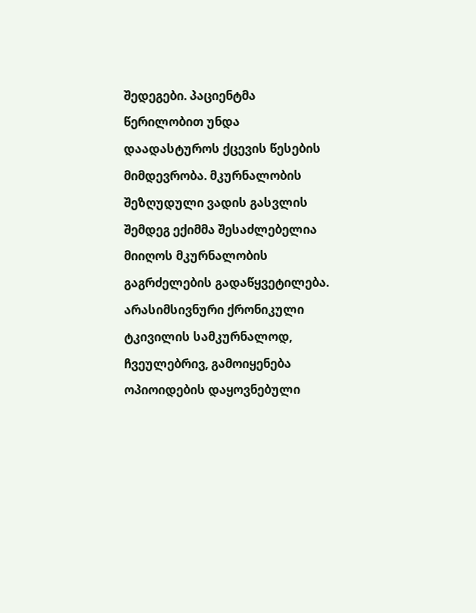შედეგები. პაციენტმა წერილობით უნდა დაადასტუროს ქცევის წესების მიმდევრობა. მკურნალობის შეზღუდული ვადის გასვლის შემდეგ ექიმმა შესაძლებელია მიიღოს მკურნალობის გაგრძელების გადაწყვეტილება.
არასიმსივნური ქრონიკული ტკივილის სამკურნალოდ, ჩვეულებრივ, გამოიყენება ოპიოიდების დაყოვნებული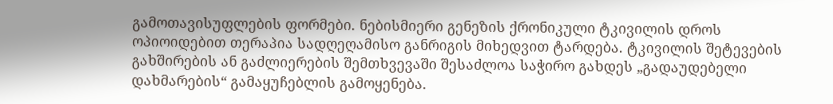გამოთავისუფლების ფორმები. ნებისმიერი გენეზის ქრონიკული ტკივილის დროს ოპიოიდებით თერაპია სადღეღამისო განრიგის მიხედვით ტარდება. ტკივილის შეტევების გახშირების ან გაძლიერების შემთხვევაში შესაძლოა საჭირო გახდეს „გადაუდებელი დახმარების“ გამაყუჩებლის გამოყენება.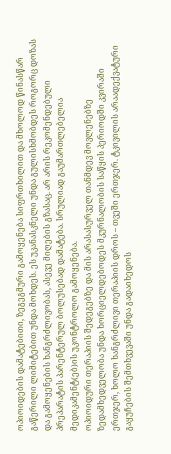ოპიოიდების დამატებითი, ზეგეგმური გამოყენება სიფრთხილით და მხოლოდ წინასწარ გაწერილი ლიმიტებით უნდა მოხდეს. ეს უკანასკნელი უნდა გულისხმობდეს როგორც დოზას და გამოყენების ხანგრძლივობას, ასევე მიღების გზასაც. არ არის რეკომენდებული პრეპარატის პარენტერულ ბოლუსებად დამატება. სრულიად გაუმართლებელია მედიკამენტ(ებ)ის უკონტროლო გამოყენება.
ოპიოიდური თერაპიის შედეგებზე და მის არასასურველ თანმდევ მოვლენებზე ზედამხედველობა უნდა ხორციელდებოდეს მკურნალობის საწყის პერიოდში კვირაში ერთჯერ, ხოლო ხანგრძლივი თერაპიის დროს – თვეში ერთჯერ. ტკივილის არაადექვატური გაყუჩების შემთხვევაში უნდა გადაიხედოს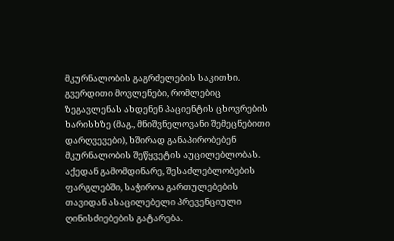მკურნალობის გაგრძელების საკითხი. გვერდითი მოვლენები, რომლებიც ზეგავლენას ახდენენ პაციენტის ცხოვრების ხარისხზე (მაგ., მნიშვნელოვანი შემეცნებითი დარღვევები), ხშირად განაპირობებენ მკურნალობის შეწყვეტის აუცილებლობას. აქედან გამომდინარე, შესაძლებლობების ფარგლებში, საჭიროა გართულებების თავიდან ასაცილებელი პრევენციული ღინისძიებების გატარება.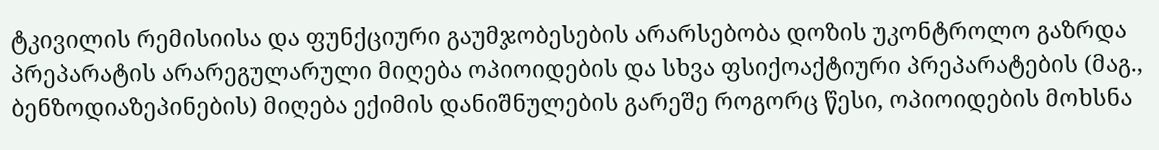ტკივილის რემისიისა და ფუნქციური გაუმჯობესების არარსებობა დოზის უკონტროლო გაზრდა პრეპარატის არარეგულარული მიღება ოპიოიდების და სხვა ფსიქოაქტიური პრეპარატების (მაგ., ბენზოდიაზეპინების) მიღება ექიმის დანიშნულების გარეშე როგორც წესი, ოპიოიდების მოხსნა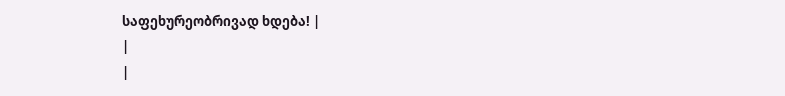საფეხურეობრივად ხდება! |
|
|